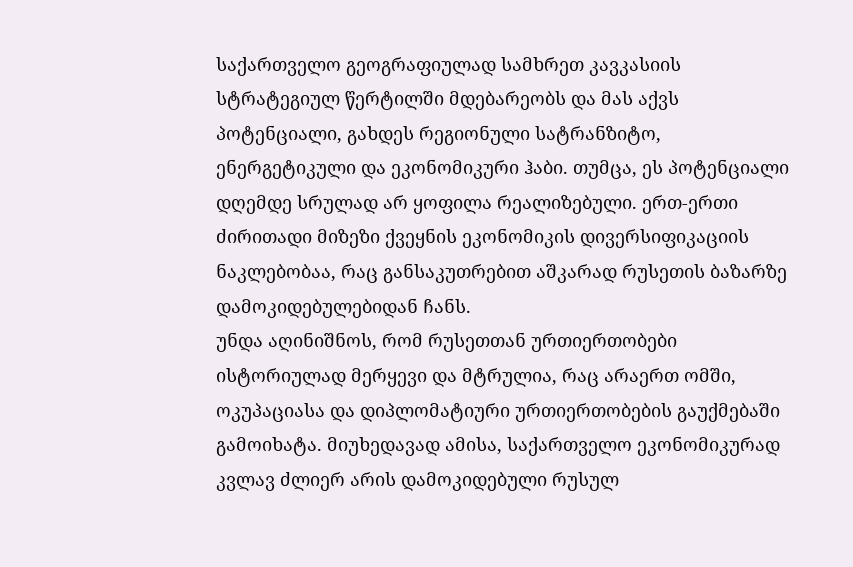საქართველო გეოგრაფიულად სამხრეთ კავკასიის სტრატეგიულ წერტილში მდებარეობს და მას აქვს პოტენციალი, გახდეს რეგიონული სატრანზიტო, ენერგეტიკული და ეკონომიკური ჰაბი. თუმცა, ეს პოტენციალი დღემდე სრულად არ ყოფილა რეალიზებული. ერთ-ერთი ძირითადი მიზეზი ქვეყნის ეკონომიკის დივერსიფიკაციის ნაკლებობაა, რაც განსაკუთრებით აშკარად რუსეთის ბაზარზე დამოკიდებულებიდან ჩანს.
უნდა აღინიშნოს, რომ რუსეთთან ურთიერთობები ისტორიულად მერყევი და მტრულია, რაც არაერთ ომში, ოკუპაციასა და დიპლომატიური ურთიერთობების გაუქმებაში გამოიხატა. მიუხედავად ამისა, საქართველო ეკონომიკურად კვლავ ძლიერ არის დამოკიდებული რუსულ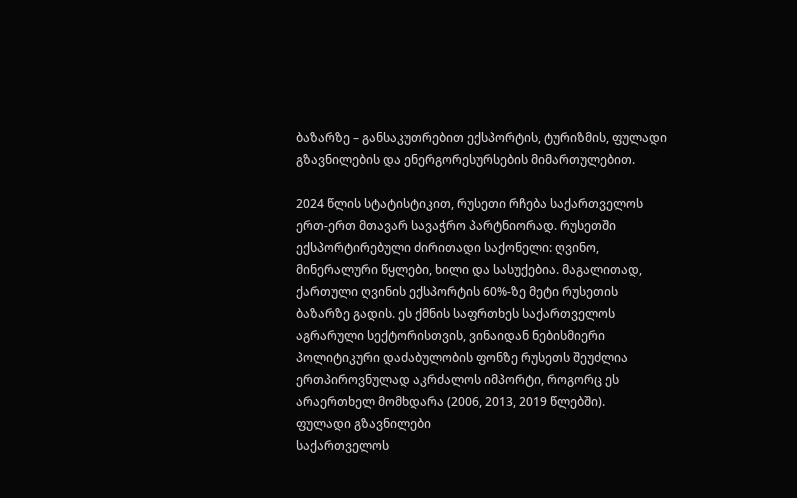ბაზარზე – განსაკუთრებით ექსპორტის, ტურიზმის, ფულადი გზავნილების და ენერგორესურსების მიმართულებით.

2024 წლის სტატისტიკით, რუსეთი რჩება საქართველოს ერთ-ერთ მთავარ სავაჭრო პარტნიორად. რუსეთში ექსპორტირებული ძირითადი საქონელი: ღვინო, მინერალური წყლები, ხილი და სასუქებია. მაგალითად, ქართული ღვინის ექსპორტის 60%-ზე მეტი რუსეთის ბაზარზე გადის. ეს ქმნის საფრთხეს საქართველოს აგრარული სექტორისთვის, ვინაიდან ნებისმიერი პოლიტიკური დაძაბულობის ფონზე რუსეთს შეუძლია ერთპიროვნულად აკრძალოს იმპორტი, როგორც ეს არაერთხელ მომხდარა (2006, 2013, 2019 წლებში).
ფულადი გზავნილები
საქართველოს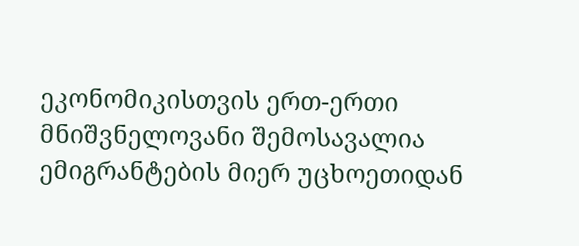ეკონომიკისთვის ერთ-ერთი მნიშვნელოვანი შემოსავალია ემიგრანტების მიერ უცხოეთიდან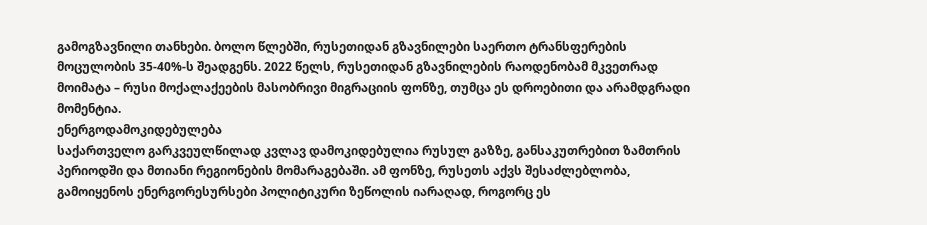გამოგზავნილი თანხები. ბოლო წლებში, რუსეთიდან გზავნილები საერთო ტრანსფერების მოცულობის 35-40%-ს შეადგენს. 2022 წელს, რუსეთიდან გზავნილების რაოდენობამ მკვეთრად მოიმატა – რუსი მოქალაქეების მასობრივი მიგრაციის ფონზე, თუმცა ეს დროებითი და არამდგრადი მომენტია.
ენერგოდამოკიდებულება
საქართველო გარკვეულწილად კვლავ დამოკიდებულია რუსულ გაზზე, განსაკუთრებით ზამთრის პერიოდში და მთიანი რეგიონების მომარაგებაში. ამ ფონზე, რუსეთს აქვს შესაძლებლობა, გამოიყენოს ენერგორესურსები პოლიტიკური ზეწოლის იარაღად, როგორც ეს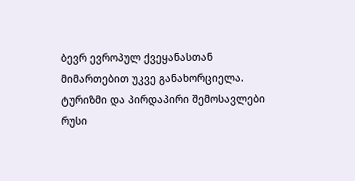ბევრ ევროპულ ქვეყანასთან მიმართებით უკვე განახორციელა.
ტურიზმი და პირდაპირი შემოსავლები
რუსი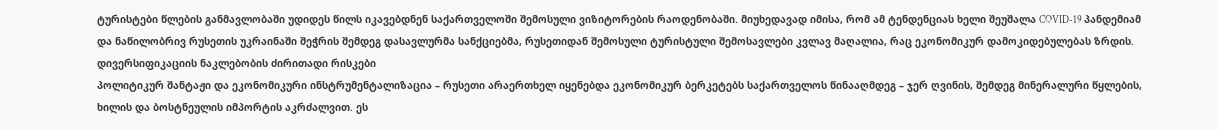ტურისტები წლების განმავლობაში უდიდეს წილს იკავებდნენ საქართველოში შემოსული ვიზიტორების რაოდენობაში. მიუხედავად იმისა, რომ ამ ტენდენციას ხელი შეუშალა COVID-19 პანდემიამ და ნაწილობრივ რუსეთის უკრაინაში შეჭრის შემდეგ დასავლურმა სანქციებმა, რუსეთიდან შემოსული ტურისტული შემოსავლები კვლავ მაღალია, რაც ეკონომიკურ დამოკიდებულებას ზრდის.
დივერსიფიკაციის ნაკლებობის ძირითადი რისკები
პოლიტიკურ შანტაჟი და ეკონომიკური ინსტრუმენტალიზაცია – რუსეთი არაერთხელ იყენებდა ეკონომიკურ ბერკეტებს საქართველოს წინააღმდეგ – ჯერ ღვინის, შემდეგ მინერალური წყლების, ხილის და ბოსტნეულის იმპორტის აკრძალვით. ეს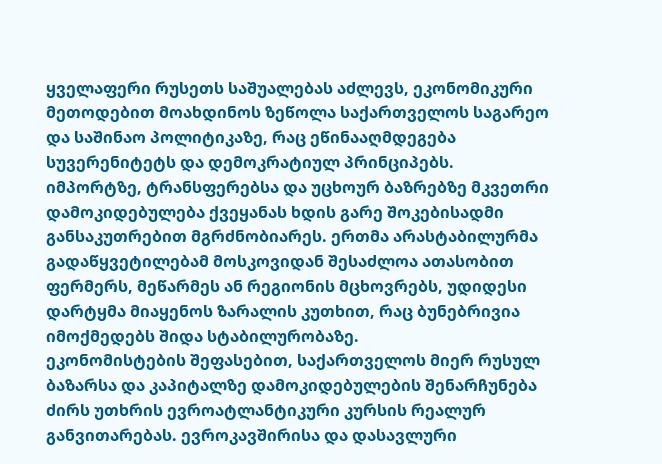ყველაფერი რუსეთს საშუალებას აძლევს, ეკონომიკური მეთოდებით მოახდინოს ზეწოლა საქართველოს საგარეო და საშინაო პოლიტიკაზე, რაც ეწინააღმდეგება სუვერენიტეტს და დემოკრატიულ პრინციპებს.
იმპორტზე, ტრანსფერებსა და უცხოურ ბაზრებზე მკვეთრი დამოკიდებულება ქვეყანას ხდის გარე შოკებისადმი განსაკუთრებით მგრძნობიარეს. ერთმა არასტაბილურმა გადაწყვეტილებამ მოსკოვიდან შესაძლოა ათასობით ფერმერს, მეწარმეს ან რეგიონის მცხოვრებს, უდიდესი დარტყმა მიაყენოს ზარალის კუთხით, რაც ბუნებრივია იმოქმედებს შიდა სტაბილურობაზე.
ეკონომისტების შეფასებით, საქართველოს მიერ რუსულ ბაზარსა და კაპიტალზე დამოკიდებულების შენარჩუნება ძირს უთხრის ევროატლანტიკური კურსის რეალურ განვითარებას. ევროკავშირისა და დასავლური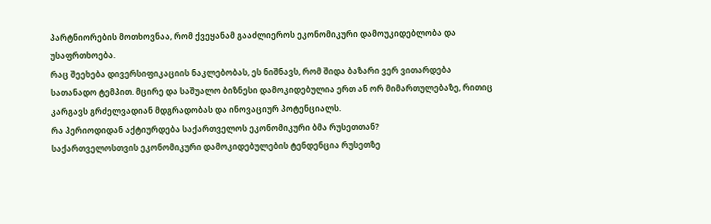პარტნიორების მოთხოვნაა, რომ ქვეყანამ გააძლიეროს ეკონომიკური დამოუკიდებლობა და უსაფრთხოება.
რაც შეეხება დივერსიფიკაციის ნაკლებობას, ეს ნიშნავს, რომ შიდა ბაზარი ვერ ვითარდება სათანადო ტემპით. მცირე და საშუალო ბიზნესი დამოკიდებულია ერთ ან ორ მიმართულებაზე, რითიც კარგავს გრძელვადიან მდგრადობას და ინოვაციურ პოტენციალს.
რა პერიოდიდან აქტიურდება საქართველოს ეკონომიკური ბმა რუსეთთან?
საქართველოსთვის ეკონომიკური დამოკიდებულების ტენდენცია რუსეთზე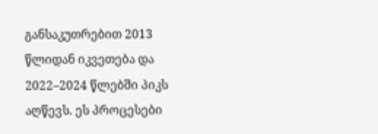განსაკუთრებით 2013 წლიდან იკვეთება და 2022–2024 წლებში პიკს აღწევს. ეს პროცესები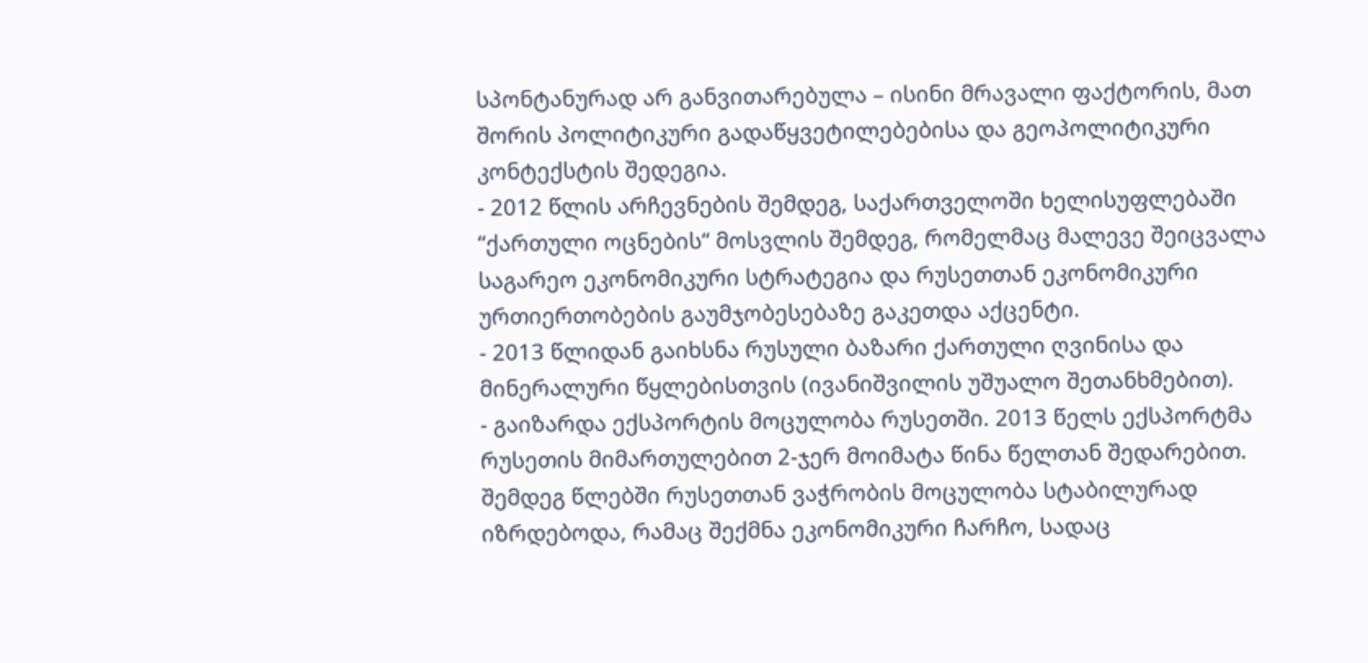სპონტანურად არ განვითარებულა – ისინი მრავალი ფაქტორის, მათ შორის პოლიტიკური გადაწყვეტილებებისა და გეოპოლიტიკური კონტექსტის შედეგია.
- 2012 წლის არჩევნების შემდეგ, საქართველოში ხელისუფლებაში “ქართული ოცნების“ მოსვლის შემდეგ, რომელმაც მალევე შეიცვალა საგარეო ეკონომიკური სტრატეგია და რუსეთთან ეკონომიკური ურთიერთობების გაუმჯობესებაზე გაკეთდა აქცენტი.
- 2013 წლიდან გაიხსნა რუსული ბაზარი ქართული ღვინისა და მინერალური წყლებისთვის (ივანიშვილის უშუალო შეთანხმებით).
- გაიზარდა ექსპორტის მოცულობა რუსეთში. 2013 წელს ექსპორტმა რუსეთის მიმართულებით 2-ჯერ მოიმატა წინა წელთან შედარებით.
შემდეგ წლებში რუსეთთან ვაჭრობის მოცულობა სტაბილურად იზრდებოდა, რამაც შექმნა ეკონომიკური ჩარჩო, სადაც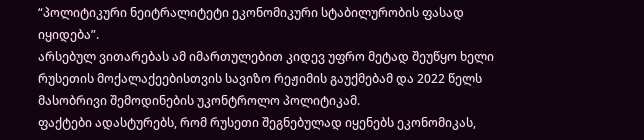“პოლიტიკური ნეიტრალიტეტი ეკონომიკური სტაბილურობის ფასად იყიდება”.
არსებულ ვითარებას ამ იმართულებით კიდევ უფრო მეტად შეუწყო ხელი რუსეთის მოქალაქეებისთვის სავიზო რეჟიმის გაუქმებამ და 2022 წელს მასობრივი შემოდინების უკონტროლო პოლიტიკამ.
ფაქტები ადასტურებს, რომ რუსეთი შეგნებულად იყენებს ეკონომიკას,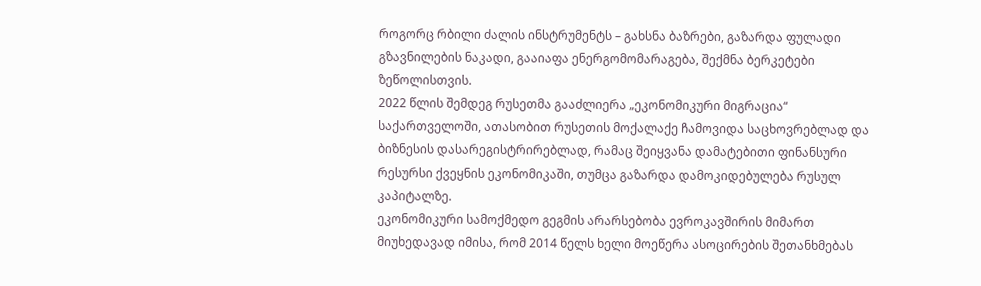როგორც რბილი ძალის ინსტრუმენტს – გახსნა ბაზრები, გაზარდა ფულადი გზავნილების ნაკადი, გააიაფა ენერგომომარაგება, შექმნა ბერკეტები ზეწოლისთვის.
2022 წლის შემდეგ რუსეთმა გააძლიერა „ეკონომიკური მიგრაცია“ საქართველოში, ათასობით რუსეთის მოქალაქე ჩამოვიდა საცხოვრებლად და ბიზნესის დასარეგისტრირებლად, რამაც შეიყვანა დამატებითი ფინანსური რესურსი ქვეყნის ეკონომიკაში, თუმცა გაზარდა დამოკიდებულება რუსულ კაპიტალზე.
ეკონომიკური სამოქმედო გეგმის არარსებობა ევროკავშირის მიმართ
მიუხედავად იმისა, რომ 2014 წელს ხელი მოეწერა ასოცირების შეთანხმებას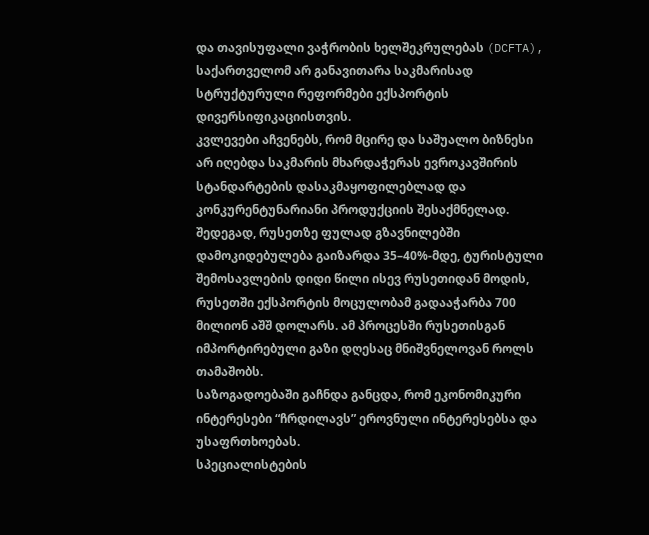და თავისუფალი ვაჭრობის ხელშეკრულებას (DCFTA), საქართველომ არ განავითარა საკმარისად სტრუქტურული რეფორმები ექსპორტის დივერსიფიკაციისთვის.
კვლევები აჩვენებს, რომ მცირე და საშუალო ბიზნესი არ იღებდა საკმარის მხარდაჭერას ევროკავშირის სტანდარტების დასაკმაყოფილებლად და კონკურენტუნარიანი პროდუქციის შესაქმნელად.
შედეგად, რუსეთზე ფულად გზავნილებში დამოკიდებულება გაიზარდა 35–40%-მდე, ტურისტული შემოსავლების დიდი წილი ისევ რუსეთიდან მოდის, რუსეთში ექსპორტის მოცულობამ გადააჭარბა 700 მილიონ აშშ დოლარს. ამ პროცესში რუსეთისგან იმპორტირებული გაზი დღესაც მნიშვნელოვან როლს თამაშობს.
საზოგადოებაში გაჩნდა განცდა, რომ ეკონომიკური ინტერესები “ჩრდილავს” ეროვნული ინტერესებსა და უსაფრთხოებას.
სპეციალისტების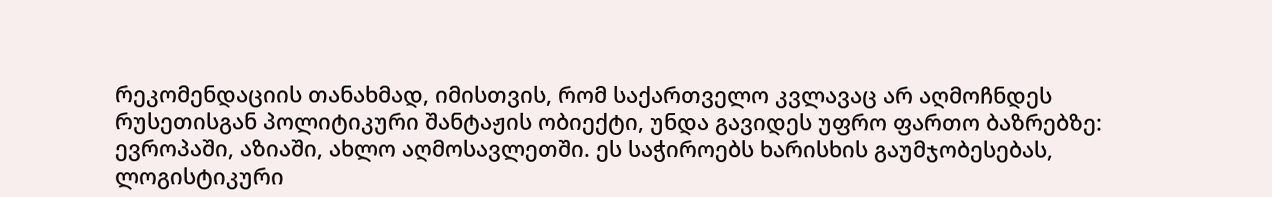რეკომენდაციის თანახმად, იმისთვის, რომ საქართველო კვლავაც არ აღმოჩნდეს რუსეთისგან პოლიტიკური შანტაჟის ობიექტი, უნდა გავიდეს უფრო ფართო ბაზრებზე: ევროპაში, აზიაში, ახლო აღმოსავლეთში. ეს საჭიროებს ხარისხის გაუმჯობესებას, ლოგისტიკური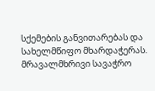სქემების განვითარებას და სახელმწიფო მხარდაჭერას.
მრავალმხრივი სავაჭრო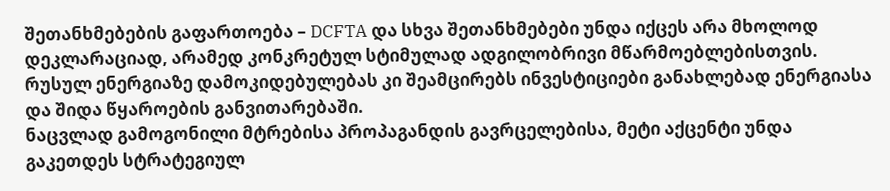შეთანხმებების გაფართოება – DCFTA და სხვა შეთანხმებები უნდა იქცეს არა მხოლოდ დეკლარაციად, არამედ კონკრეტულ სტიმულად ადგილობრივი მწარმოებლებისთვის.
რუსულ ენერგიაზე დამოკიდებულებას კი შეამცირებს ინვესტიციები განახლებად ენერგიასა და შიდა წყაროების განვითარებაში.
ნაცვლად გამოგონილი მტრებისა პროპაგანდის გავრცელებისა, მეტი აქცენტი უნდა გაკეთდეს სტრატეგიულ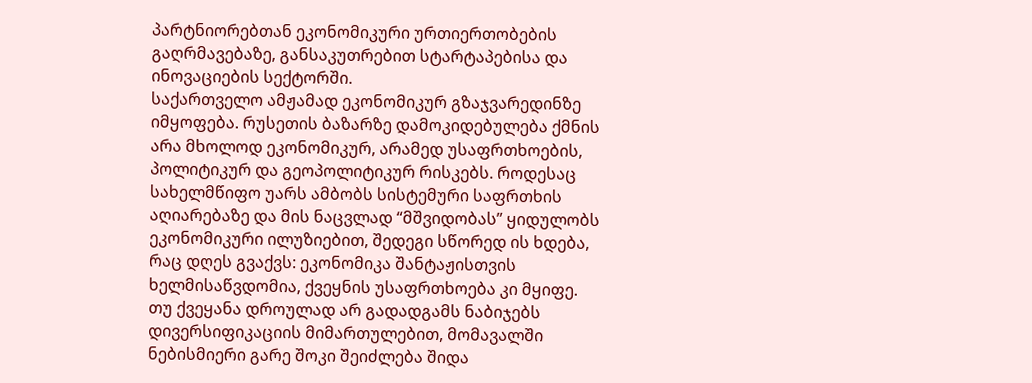პარტნიორებთან ეკონომიკური ურთიერთობების გაღრმავებაზე, განსაკუთრებით სტარტაპებისა და ინოვაციების სექტორში.
საქართველო ამჟამად ეკონომიკურ გზაჯვარედინზე იმყოფება. რუსეთის ბაზარზე დამოკიდებულება ქმნის არა მხოლოდ ეკონომიკურ, არამედ უსაფრთხოების, პოლიტიკურ და გეოპოლიტიკურ რისკებს. როდესაც სახელმწიფო უარს ამბობს სისტემური საფრთხის აღიარებაზე და მის ნაცვლად “მშვიდობას” ყიდულობს ეკონომიკური ილუზიებით, შედეგი სწორედ ის ხდება, რაც დღეს გვაქვს: ეკონომიკა შანტაჟისთვის ხელმისაწვდომია, ქვეყნის უსაფრთხოება კი მყიფე.
თუ ქვეყანა დროულად არ გადადგამს ნაბიჯებს დივერსიფიკაციის მიმართულებით, მომავალში ნებისმიერი გარე შოკი შეიძლება შიდა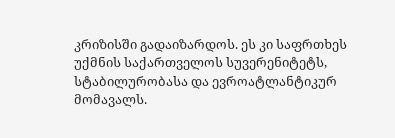კრიზისში გადაიზარდოს. ეს კი საფრთხეს უქმნის საქართველოს სუვერენიტეტს, სტაბილურობასა და ევროატლანტიკურ მომავალს.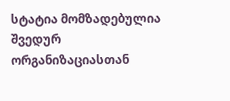სტატია მომზადებულია შვედურ ორგანიზაციასთან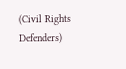(Civil Rights Defenders)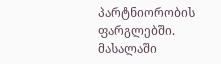პარტნიორობის ფარგლებში. მასალაში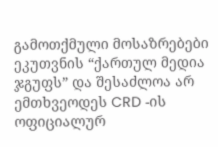გამოთქმული მოსაზრებები ეკუთვნის “ქართულ მედია ჯგუფს” და შესაძლოა არ ემთხვეოდეს CRD -ის ოფიციალურ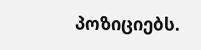პოზიციებს.